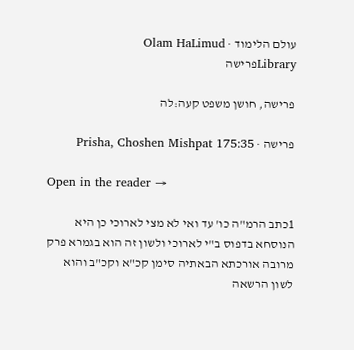עולם הלימוד · Olam HaLimud
Libraryפרישה

פרישה, חושן משפט קעה:לה

פרישה · Prisha, Choshen Mishpat 175:35

Open in the reader →

1כתב הרמ"ה כו' עד ואי לא מצי לארוכי כן היא הנוסחא בדפוס ב"י לארוכי ולשון זה הוא בגמרא פרק מרובה אורכתא הבאתיה סימן קכ"א וקכ"ב והוא לשון הרשאה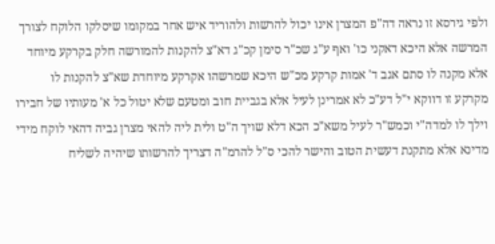ולפי גירסא זו נראה דה"פ המצרן אינו יכול להרשות ולהוריד איש אחר במקומו שיסלקו הלוקח לצורך המרשה אלא היכא דאקני כו' ואף ע"ג שכ"ר סימן קכ"ג דא"צ להקנות להמורשה חלק בקרקע מיוחד אלא מקנה לו סתם אגב ד' אמות קרקע מכ"ש היכא שמרשהו אקרקע מיוחדת שא"צ להקנות לו מקרקע זו דווקא י"ל דע"כ לא אמרינן לעיל אלא בגביית חוב ומטעם שלא יטול כל א' מעותיו של חבירו וילך לו למדה"י וכמש"ר לעיל משא"כ הכא דלא שויך ה"ט ולית ליה להאי מצרן גביה דהאי לוקח מידי מדינא אלא מתקנת דעשית הטוב והישר להכי ס"ל להרמ"ה דצריך להרשותו שיהיה לשליח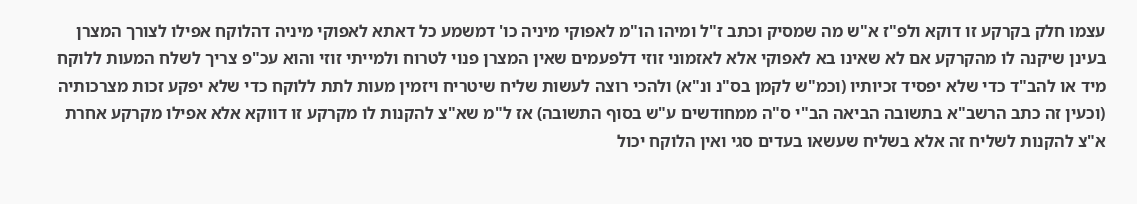עצמו חלק בקרקע זו דוקא ולפ"ז א"ש מה שמסיק וכתב ז"ל ומיהו הו"מ לאפוקי מיניה כו' דמשמע כל דאתא לאפוקי מיניה דהלוקח אפילו לצורך המצרן בעינן שיקנה לו מהקרקע אם לא שאינו בא לאפוקי אלא לאזמוני זוזי דלפעמים שאין המצרן פנוי לטרוח ולמייתי זוזי והוא עכ"פ צריך לשלח המעות ללוקח מיד או להב"ד כדי שלא יפסיד זכיותיו (וכמ"ש לקמן בס"נ ונ"א) ולהכי רוצה לעשות שליח שיטריח ויזמין מעות לתת ללוקח כדי שלא יפקע זכות מצרכותיה (וכעין זה כתב הרשב"א בתשובה הביאה הב"י ס"ה ממחודשים ע"ש בסוף התשובה) אז ל"מ שא"צ להקנות לו מקרקע זו דווקא אלא אפילו מקרקע אחרת א"צ להקנות לשליח זה אלא בשליח שעשאו בעדים סגי ואין הלוקח יכול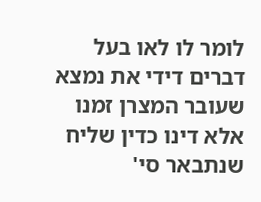לומר לו לאו בעל דברים דידי את נמצא שעובר המצרן זמנו אלא דינו כדין שליח שנתבאר סי'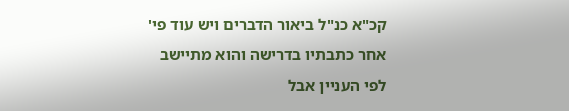קכ"א כנ"ל ביאור הדברים ויש עוד פי' אחר כתבתיו בדרישה והוא מתיישב לפי העניין אבל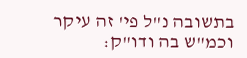בתשובה נ"ל פי' זה עיקר וכמ"ש בה ודו"ק: